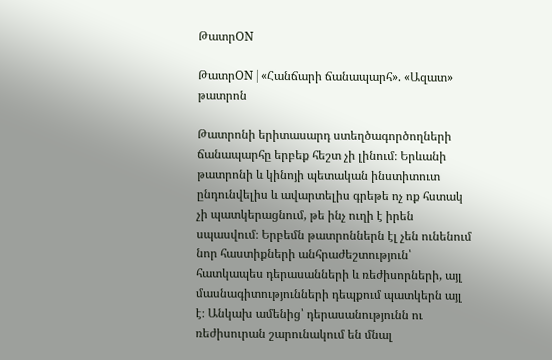ԹատրON

ԹատրON | «Հանճարի ճանապարհ». «Ազատ» թատրոն

Թատրոնի երիտասարդ ստեղծագործողների ճանապարհը երբեք հեշտ չի լինում։ Երևանի թատրոնի և կինոյի պետական ինստիտուտ ընդունվելիս և ավարտելիս գրեթե ոչ ոք հստակ չի պատկերացնում, թե ինչ ուղի է իրեն սպասվում։ Երբեմն թատրոններն էլ չեն ունենում նոր հաստիքների անհրաժեշտություն՝ հատկապես դերասանների և ռեժիսորների, այլ մասնագիտությունների դեպքում պատկերն այլ է։ Անկախ ամենից՝ դերասանությունն ու ռեժիսուրան շարունակում են մնալ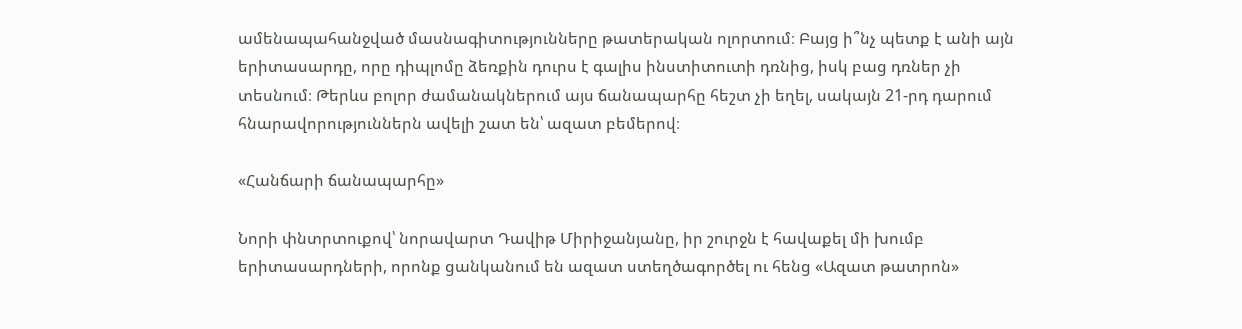ամենապահանջված մասնագիտությունները թատերական ոլորտում։ Բայց ի՞նչ պետք է անի այն երիտասարդը, որը դիպլոմը ձեռքին դուրս է գալիս ինստիտուտի դռնից, իսկ բաց դռներ չի տեսնում։ Թերևս բոլոր ժամանակներում այս ճանապարհը հեշտ չի եղել, սակայն 21-րդ դարում հնարավորություններն ավելի շատ են՝ ազատ բեմերով։

«Հանճարի ճանապարհը»

Նորի փնտրտուքով՝ նորավարտ Դավիթ Միրիջանյանը, իր շուրջն է հավաքել մի խումբ երիտասարդների, որոնք ցանկանում են ազատ ստեղծագործել ու հենց «Ազատ թատրոն»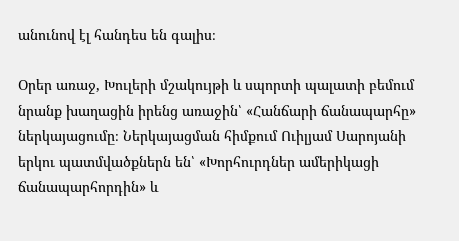անունով էլ հանդես են գալիս։

Օրեր առաջ, Խուլերի մշակույթի և սպորտի պալատի բեմում նրանք խաղացին իրենց առաջին՝ «Հանճարի ճանապարհը» ներկայացումը։ Ներկայացման հիմքում Ուիլյամ Սարոյանի երկու պատմվածքներն են՝ «Խորհուրդներ ամերիկացի ճանապարհորդին» և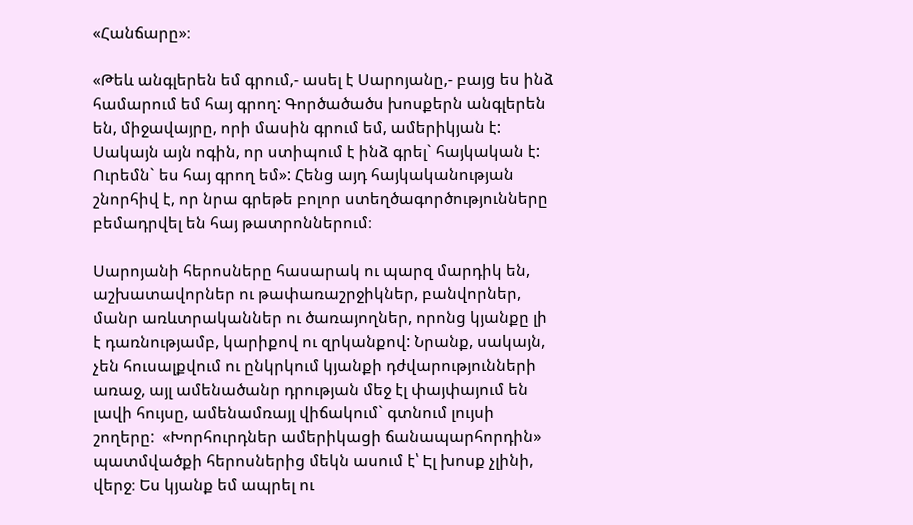«Հանճարը»։

«Թեև անգլերեն եմ գրում,- ասել է Սարոյանը,- բայց ես ինձ համարում եմ հայ գրող: Գործածածս խոսքերն անգլերեն են, միջավայրը, որի մասին գրում եմ, ամերիկյան է: Սակայն այն ոգին, որ ստիպում է ինձ գրել` հայկական է: Ուրեմն` ես հայ գրող եմ»: Հենց այդ հայկականության շնորհիվ է, որ նրա գրեթե բոլոր ստեղծագործությունները բեմադրվել են հայ թատրոններում։

Սարոյանի հերոսները հասարակ ու պարզ մարդիկ են, աշխատավորներ ու թափառաշրջիկներ, բանվորներ, մանր առևտրականներ ու ծառայողներ, որոնց կյանքը լի է դառնությամբ, կարիքով ու զրկանքով: Նրանք, սակայն, չեն հուսալքվում ու ընկրկում կյանքի դժվարությունների առաջ, այլ ամենածանր դրության մեջ էլ փայփայում են լավի հույսը, ամենամռայլ վիճակում` գտնում լույսի շողերը:  «Խորհուրդներ ամերիկացի ճանապարհորդին» պատմվածքի հերոսներից մեկն ասում է՝ Էլ խոսք չլինի, վերջ։ Ես կյանք եմ ապրել ու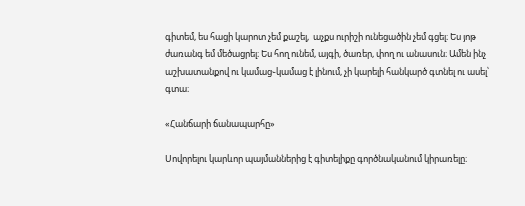գիտեմ, ես հացի կարոտ չեմ քաշել,  աչքս ուրիշի ունեցածին չեմ գցել։ Ես յոթ ժառանգ եմ մեծացրել։ Ես հող ունեմ, այգի, ծառեր, փող ու անասուն։ Ամեն ինչ աշխատանքով ու կամաց֊կամաց է լինում, չի կարելի հանկարծ գտնել ու ասել՝ գտա։

«Հանճարի ճանապարհը»

Սովորելու կարևոր պայմաններից է գիտելիքը գործնականում կիրառելը։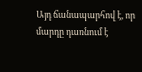Այդ ճանապարհով է, որ մարդը դառնում է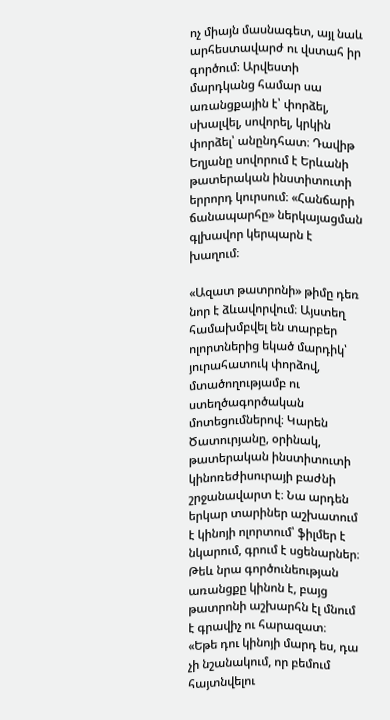ոչ միայն մասնագետ, այլ նաև արհեստավարժ ու վստահ իր գործում։ Արվեստի մարդկանց համար սա առանցքային է՝ փորձել, սխալվել, սովորել, կրկին փորձել՝ անընդհատ։ Դավիթ Եղյանը սովորում է Երևանի թատերական ինստիտուտի երրորդ կուրսում։ «Հանճարի ճանապարհը» ներկայացման գլխավոր կերպարն է խաղում։

«Ազատ թատրոնի» թիմը դեռ նոր է ձևավորվում։ Այստեղ համախմբվել են տարբեր ոլորտներից եկած մարդիկ՝ յուրահատուկ փորձով, մտածողությամբ ու ստեղծագործական մոտեցումներով։ Կարեն Ծատուրյանը, օրինակ, թատերական ինստիտուտի կինոռեժիսուրայի բաժնի շրջանավարտ է։ Նա արդեն երկար տարիներ աշխատում է կինոյի ոլորտում՝ ֆիլմեր է նկարում, գրում է սցենարներ։ Թեև նրա գործունեության առանցքը կինոն է, բայց թատրոնի աշխարհն էլ մնում է գրավիչ ու հարազատ։
«Եթե դու կինոյի մարդ ես, դա չի նշանակում, որ բեմում հայտնվելու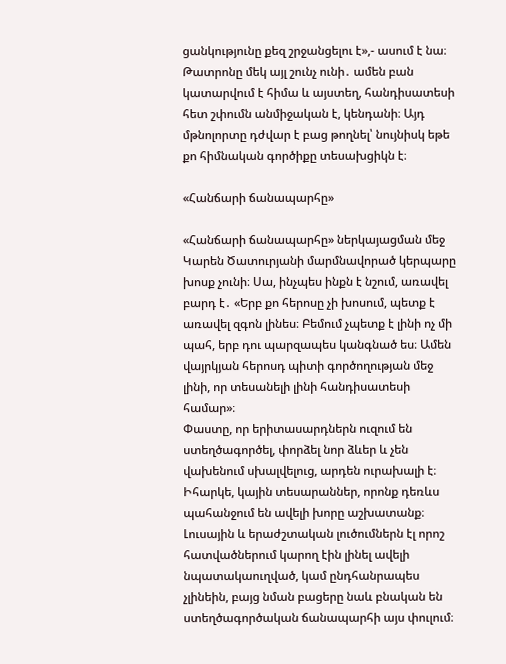ցանկությունը քեզ շրջանցելու է»,- ասում է նա։ Թատրոնը մեկ այլ շունչ ունի․ ամեն բան կատարվում է հիմա և այստեղ, հանդիսատեսի հետ շփումն անմիջական է, կենդանի։ Այդ մթնոլորտը դժվար է բաց թողնել՝ նույնիսկ եթե քո հիմնական գործիքը տեսախցիկն է։

«Հանճարի ճանապարհը»

«Հանճարի ճանապարհը» ներկայացման մեջ Կարեն Ծատուրյանի մարմնավորած կերպարը խոսք չունի։ Սա, ինչպես ինքն է նշում, առավել բարդ է․ «Երբ քո հերոսը չի խոսում, պետք է առավել զգոն լինես։ Բեմում չպետք է լինի ոչ մի պահ, երբ դու պարզապես կանգնած ես։ Ամեն վայրկյան հերոսդ պիտի գործողության մեջ լինի, որ տեսանելի լինի հանդիսատեսի համար»։
Փաստը, որ երիտասարդներն ուզում են ստեղծագործել, փորձել նոր ձևեր և չեն վախենում սխալվելուց, արդեն ուրախալի է։ Իհարկե, կային տեսարաններ, որոնք դեռևս պահանջում են ավելի խորը աշխատանք։ Լուսային և երաժշտական լուծումներն էլ որոշ հատվածներում կարող էին լինել ավելի նպատակաուղված, կամ ընդհանրապես չլինեին, բայց նման բացերը նաև բնական են ստեղծագործական ճանապարհի այս փուլում։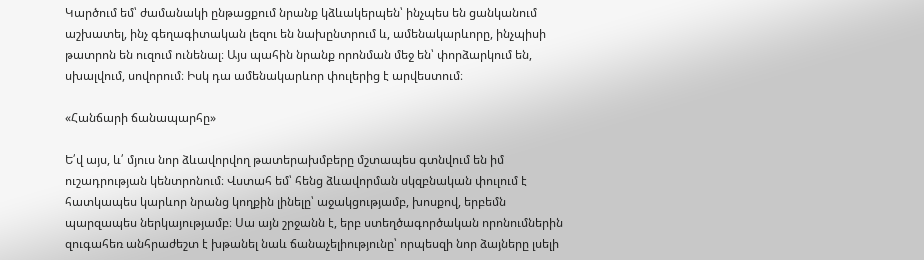Կարծում եմ՝ ժամանակի ընթացքում նրանք կձևակերպեն՝ ինչպես են ցանկանում աշխատել, ինչ գեղագիտական լեզու են նախընտրում և, ամենակարևորը, ինչպիսի թատրոն են ուզում ունենալ։ Այս պահին նրանք որոնման մեջ են՝ փորձարկում են, սխալվում, սովորում։ Իսկ դա ամենակարևոր փուլերից է արվեստում։

«Հանճարի ճանապարհը»

Ե՛վ այս, և՛ մյուս նոր ձևավորվող թատերախմբերը մշտապես գտնվում են իմ ուշադրության կենտրոնում։ Վստահ եմ՝ հենց ձևավորման սկզբնական փուլում է հատկապես կարևոր նրանց կողքին լինելը՝ աջակցությամբ, խոսքով, երբեմն պարզապես ներկայությամբ։ Սա այն շրջանն է, երբ ստեղծագործական որոնումներին զուգահեռ անհրաժեշտ է խթանել նաև ճանաչելիությունը՝ որպեսզի նոր ձայները լսելի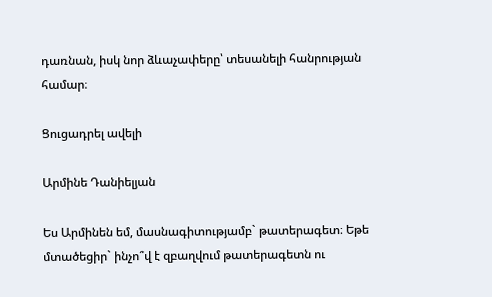դառնան, իսկ նոր ձևաչափերը՝ տեսանելի հանրության համար։

Ցուցադրել ավելի

Արմինե Դանիելյան

Ես Արմինեն եմ, մասնագիտությամբ` թատերագետ։ Եթե մտածեցիր` ինչո՞վ է զբաղվում թատերագետն ու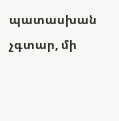պատասխան չգտար, մի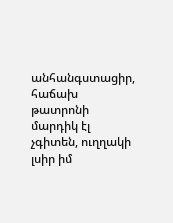անհանգստացիր, հաճախ թատրոնի մարդիկ էլ չգիտեն, ուղղակի լսիր իմ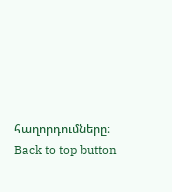հաղորդումները։
Back to top button